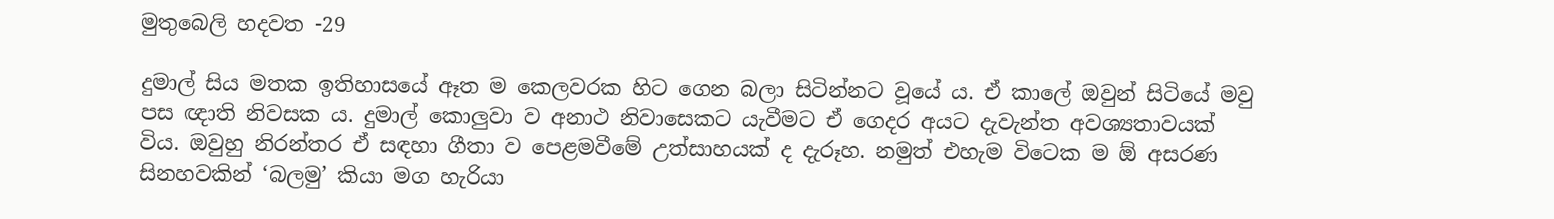මුතුබෙලි හදවත -29

දුමාල් සිය මතක ඉතිහාසයේ ඈත ම කෙලවරක හිට ගෙන බලා සිටින්නට වූයේ ය. ඒ කාලේ ඔවුන් සිටියේ මවු පස ඥාති නිවසක ය. දුමාල් කොලුවා ව අනාථ නිවාසෙකට යැවීමට ඒ ගෙදර අයට දැවැන්ත අවශ්‍යතාවයක් විය. ඔවුහු නිරන්තර ඒ සඳහා ගීතා ව පෙළමවීමේ උත්සාහයක් ද දැරූහ. නමුත් එහැම විටෙක ම ඕ අසරණ සිනහවකින් ‘බලමු’ කියා මග හැරියා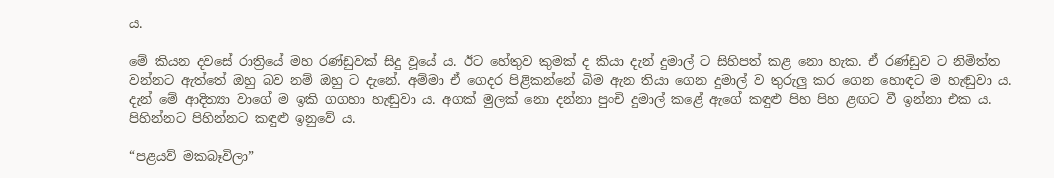ය.

මේ කියන දවසේ රාත්‍රියේ මහ රණ්ඩුවක් සිදු වූයේ ය. ඊට හේතුව කුමක් ද කියා දැන් දුමාල් ට සිහිපත් කළ නො හැක. ඒ රණ්ඩුව ට නිමිත්ත වන්නට ඇත්තේ ඔහු බව නම් ඔහු ට දැනේ. අම්මා ඒ ගෙදර පිළිකන්නේ බිම ඇන තියා ගෙන දුමාල් ව තුරුලු කර ගෙන හොඳට ම හැඬුවා ය. දැන් මේ ආදිත්‍යා වාගේ ම ඉකි ගගහා හැඬුවා ය. අගක් මුලක් නො දන්නා පුංචි දුමාල් කළේ ඇගේ කඳුළු පිහ පිහ ළඟට වී ඉන්නා එක ය. පිහින්නට පිහින්නට කඳුළු ඉනුවේ ය.

“පළයව් මකබෑවිලා”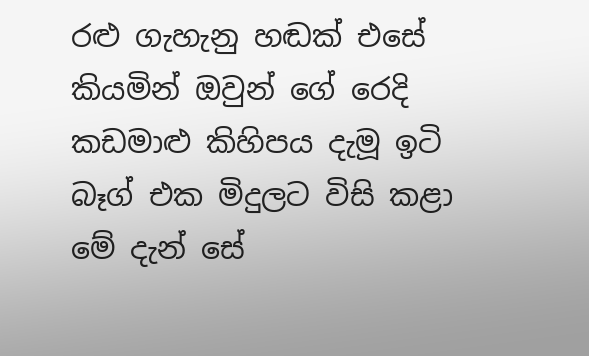රළු ගැහැනු හඬක් එසේ කියමින් ඔවුන් ගේ රෙදි කඩමාළු කිහිපය දැමූ ඉටි බෑග් එක මිදුලට විසි කළා මේ දැන් සේ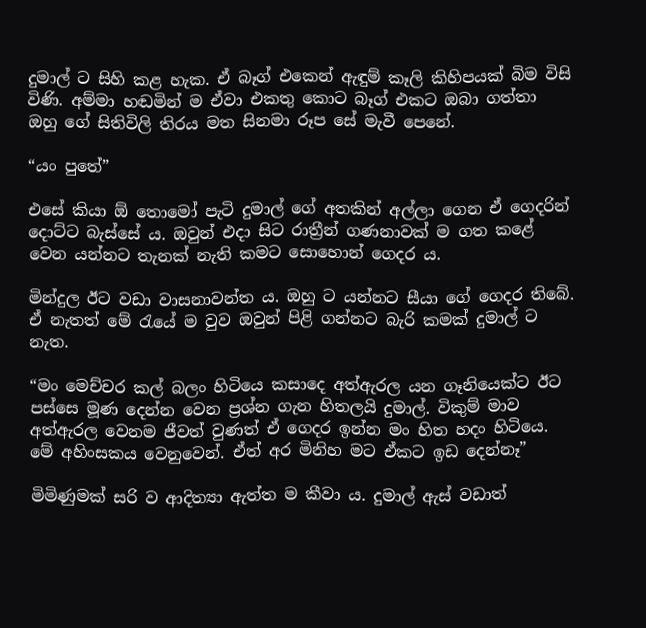දුමාල් ට සිහි කළ හැක. ඒ බෑග් එකෙන් ඇඳුම් කෑලි කිහිපයක් බිම විසි විණි. අම්මා හඬමින් ම ඒවා එකතු කොට බෑග් එකට ඔබා ගත්තා ඔහු ගේ සිතිවිලි තිරය මත සිනමා රූප සේ මැවී පෙනේ.

“යං පුතේ”

එසේ කියා ඕ තොමෝ පැටි දුමාල් ගේ අතකින් අල්ලා ගෙන ඒ ගෙදරින් දොට්ට බැස්සේ ය. ඔවුන් එදා සිට රාත්‍රීන් ගණනාවක් ම ගත කළේ වෙන යන්නට තැනක් නැති කමට සොහොන් ගෙදර ය.

මින්දුල ඊට වඩා වාසනාවන්ත ය. ඔහු ට යන්නට සීයා ගේ ගෙදර තිබේ. ඒ නැතත් මේ රැයේ ම වුව ඔවුන් පිළි ගන්නට බැරි කමක් දුමාල් ට නැත.

“මං මෙච්චර කල් බලං හිටියෙ කසාදෙ අත්ඇරල යන ගෑනියෙක්ට ඊට පස්සෙ මූණ දෙන්න වෙන ප්‍රශ්න ගැන හිතලයි දුමාල්. විකුම් මාව අත්ඇරල වෙනම ජීවත් වුණත් ඒ ගෙදර ඉන්න මං හිත හදං හිටියෙ. මේ අහිංසකය වෙනුවෙන්. ඒත් අර මිනිහ මට ඒකට ඉඩ දෙන්නෑ”

මිමිණුමක් සරි ව ආදිත්‍යා ඇත්ත ම කීවා ය. දුමාල් ඇස් වඩාත්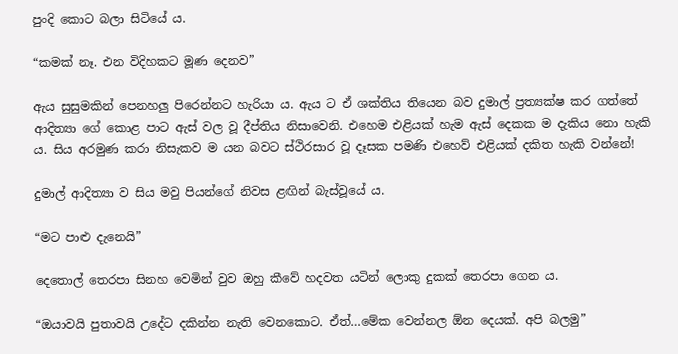පුංදි කොට බලා සිටියේ ය.

“කමක් නෑ. එන විදිහකට මූණ දෙනව”

ඇය සුසුමකින් පෙනහලු පිරෙන්නට හැරියා ය. ඇය ට ඒ ශක්තිය තියෙන බව දුමාල් ප්‍රත්‍යක්ෂ කර ගත්තේ ආදිත්‍යා ගේ කොළ පාට ඇස් වල වූ දීප්තිය නිසාවෙනි. එහෙම එළියක් හැම ඇස් දෙකක ම දැකිය නො හැකි ය. සිය අරමුණ කරා නිසැකව ම යන බවට ස්ථිරසාර වූ දෑසක පමණි එහෙව් එළියක් දකිත හැකි වන්නේ!

දුමාල් ආදිත්‍යා ව සිය මවු පියන්ගේ නිවස ළඟින් බැස්වූයේ ය.

“මට පාළු දැනෙයි”

දෙතොල් තෙරපා සිනහ වෙමින් වුව ඔහු කීවේ හදවත යටින් ලොකු දුකක් තෙරපා ගෙන ය.

“ඔයාවයි පුතාවයි උදේට දකින්න නැති වෙනකොට. ඒත්…මේක වෙන්නල ඕන දෙයක්. අපි බලමු”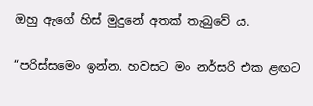ඔහු ඇගේ හිස් මුදුනේ අතක් තැබුවේ ය.

“පරිස්සමෙං ඉන්න. හවසට මං නර්සරි එක ළඟට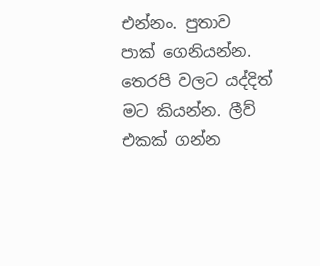එන්නං. පුතාව පාක් ගෙනියන්න. තෙරපි වලට යද්දිත් මට කියන්න. ලීව් එකක් ගන්න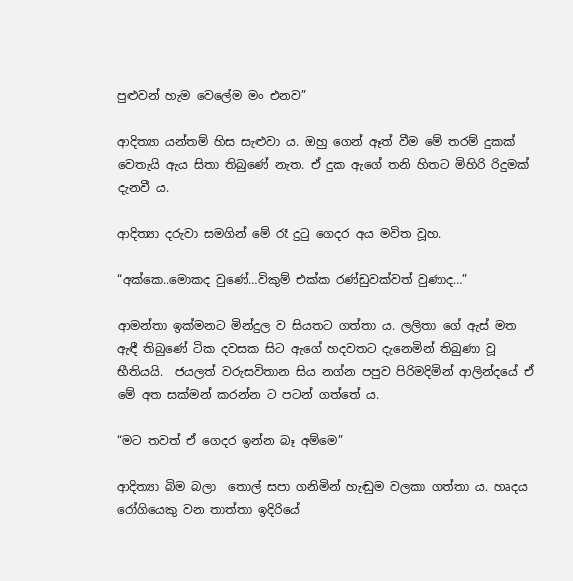පුළුවන් හැම වෙලේම මං එනව”

ආදිත්‍යා යන්තම් හිස සැළුවා ය. ඔහු ගෙන් ඈත් වීම මේ තරම් දුකක් වෙතැයි ඇය සිතා තිබුණේ නැත. ඒ දුක ඇගේ තනි හිතට මිහිරි රිදුමක් දැනවී ය.

ආදිත්‍යා දරුවා සමගින් මේ රෑ දුටු ගෙදර අය මවිත වූහ.

“අක්කෙ..මොකද වුණේ…විකුම් එක්ක රණ්ඩුවක්වත් වුණාද…”

ආමන්තා ඉක්මනට මින්දුල ව සියතට ගත්තා ය. ලලිතා ගේ ඇස් මත ඇඳී තිබුණේ ටික දවසක සිට ඇගේ හදවතට දැනෙමින් තිබුණා වූ භීතියයි.  ජයලත් වරුසවිතාන සිය නග්න පපුව පිරිමදිමින් ආලින්දයේ ඒ මේ අත සක්මන් කරන්න ට පටන් ගත්තේ ය.

“මට තවත් ඒ ගෙදර ඉන්න බෑ අම්මෙ”

ආදිත්‍යා බිම බලා  තොල් සපා ගනිමින් හැඬුම වලකා ගත්තා ය. හෘදය රෝගියෙකු වන තාත්තා ඉදිරියේ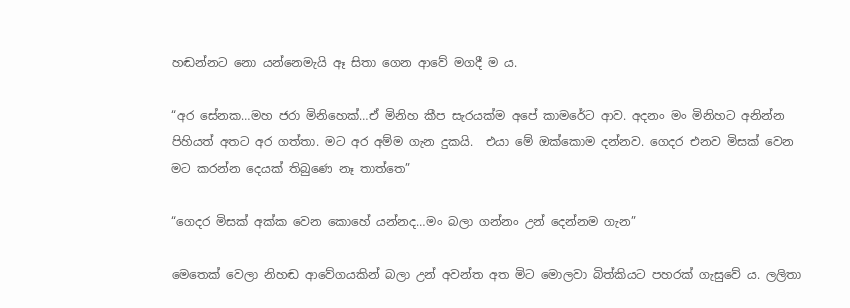හඬන්නට නො යන්නෙමැයි ඈ සිතා ගෙන ආවේ මගදී ම ය.

“අර සේනක…මහ ජරා මිනිහෙක්…ඒ මිනිහ කීප සැරයක්ම අපේ කාමරේට ආව. අදනං මං මිනිහට අනින්න පිහියත් අතට අර ගත්තා. මට අර අම්ම ගැන දුකයි.  එයා මේ ඔක්කොම දන්නව. ගෙදර එනව මිසක් වෙන මට කරන්න දෙයක් තිබුණෙ නෑ තාත්තෙ”

“ගෙදර මිසක් අක්ක වෙන කොහේ යන්නද…මං බලා ගන්නං උන් දෙන්නම ගැන”

මෙතෙක් වෙලා නිහඬ ආවේගයකින් බලා උන් අවන්ත අත මිට මොලවා බිත්කියට පහරක් ගැසුවේ ය. ලලිතා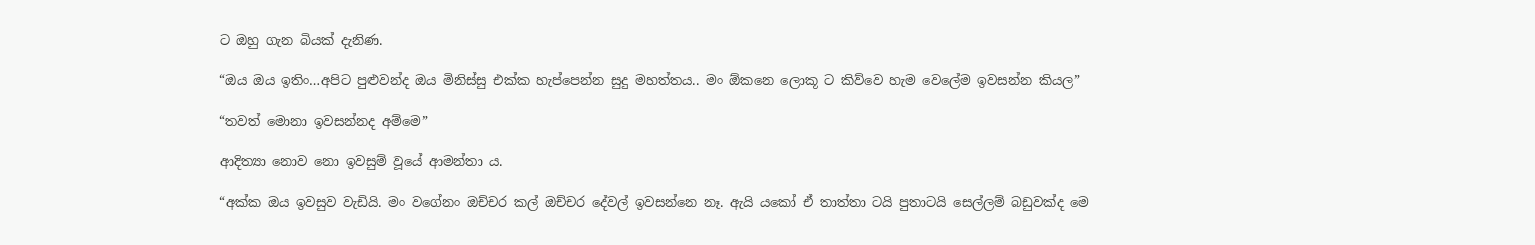ට ඔහු ගැන බියක් දැනිණ.

“ඔය ඔය ඉතිං…අපිට පුළුවන්ද ඔය මිනිස්සු එක්ක හැප්පෙන්න සුදු මහත්තය.. මං ඕකනෙ ලොකූ ට කිව්වෙ හැම වෙලේම ඉවසන්න කියල”

“තවත් මොනා ඉවසන්නද අම්මෙ”

ආදිත්‍යා නොව නො ඉවසුම් වූයේ ආමන්තා ය.

“අක්ක ඔය ඉවසුව වැඩියි. මං වගේනං ඔච්චර කල් ඔච්චර දේවල් ඉවසන්නෙ නෑ. ඇයි යකෝ ඒ තාත්තා ටයි පුතාටයි සෙල්ලම් බඩුවක්ද මෙ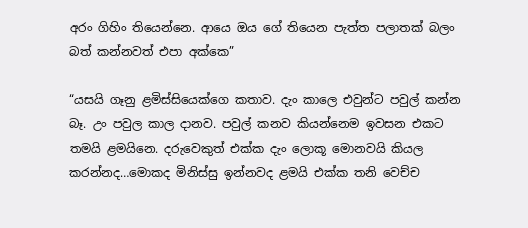අරං ගිහිං තියෙන්නෙ. ආයෙ ඔය ගේ තියෙන පැත්ත පලාතක් බලං බත් කන්නවත් එපා අක්කෙ”

“යසයි ගෑනු ළමිස්සියෙක්ගෙ කතාව. දැං කාලෙ එවුන්ට පවුල් කන්න බෑ. උං පවුල කාල දානව. පවුල් කනව කියන්නෙම ඉවසන එකට තමයි ළමයිනෙ. දරුවෙකුත් එක්ක දැං ලොකූ මොනවයි කියල කරන්නද…මොකද මිනිස්සු ඉන්නවද ළමයි එක්ක තනි වෙච්ච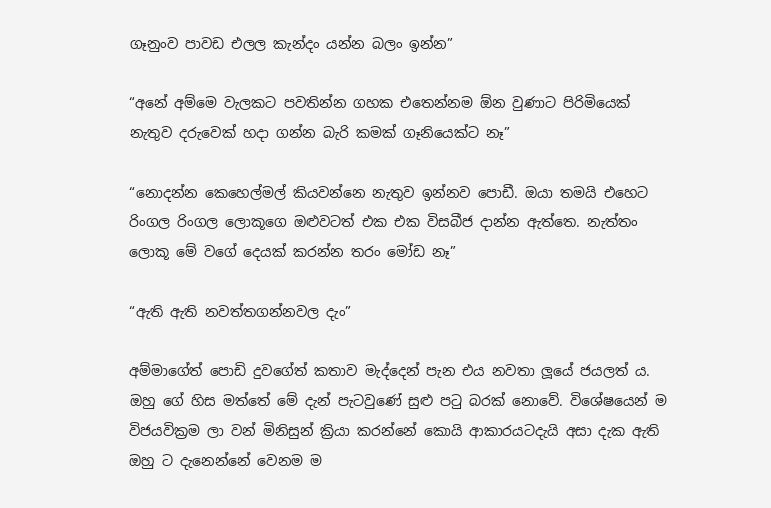ගෑනුංව පාවඩ එලල කැන්දං යන්න බලං ඉන්න”

“අනේ අම්මෙ වැලකට පවතින්න ගහක එතෙන්නම ඕන වුණාට පිරිමියෙක් නැතුව දරුවෙක් හදා ගන්න බැරි කමක් ගෑනියෙක්ට නෑ”

“නොදන්න කෙහෙල්මල් කියවන්නෙ නැතුව ඉන්නව පොඩී. ඔයා තමයි එහෙට රිංගල රිංගල ලොකූගෙ ඔළුවටත් එක එක විසබීජ දාන්න ඇත්තෙ. නැත්තං ලොකූ මේ වගේ දෙයක් කරන්න තරං මෝඩ නෑ”

“ඇති ඇති නවත්තගන්නවල දැං”

අම්මාගේත් පොඩි දුවගේත් කතාව මැද්දෙන් පැන එය නවතා ලූයේ ජයලත් ය. ඔහු ගේ හිස මත්තේ මේ දැන් පැටවුණේ සුළු පටු බරක් නොවේ. විශේෂයෙන් ම විජයවික්‍රම ලා වන් මිනිසුන් ක්‍රියා කරන්නේ කොයි ආකාරයටදැයි අසා දැක ඇති ඔහු ට දැනෙන්නේ වෙනම ම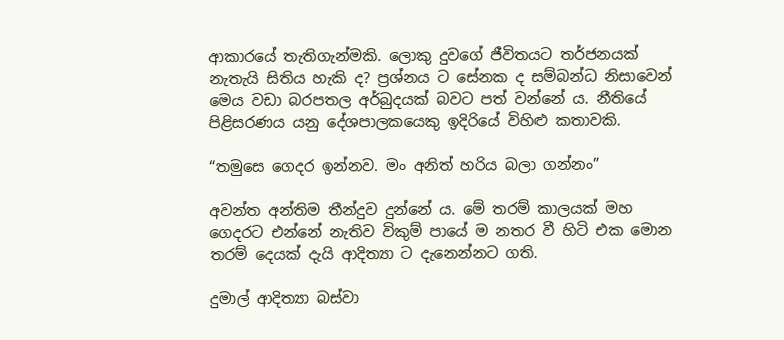ආකාරයේ තැතිගැන්මකි. ලොකු දුවගේ ජීවිතයට තර්ජනයක් නැතැයි සිතිය හැකි ද? ප්‍රශ්නය ට සේනක ද සම්බන්ධ නිසාවෙන් මෙය වඩා බරපතල අර්බුදයක් බවට පත් වන්නේ ය. නීතියේ පිළිසරණය යනු දේශපාලකයෙකු ඉදිරියේ විහිළු කතාවකි.

“තමුසෙ ගෙදර ඉන්නව. මං අනිත් හරිය බලා ගන්නං”

අවන්ත අන්තිම තීන්දුව දුන්නේ ය. මේ තරම් කාලයක් මහ ගෙදරට එන්නේ නැතිව විකුම් පායේ ම නතර වී හිටි එක මොන තරම් දෙයක් දැයි ආදිත්‍යා ට දැනෙන්නට ගති.

දුමාල් ආදිත්‍යා බස්වා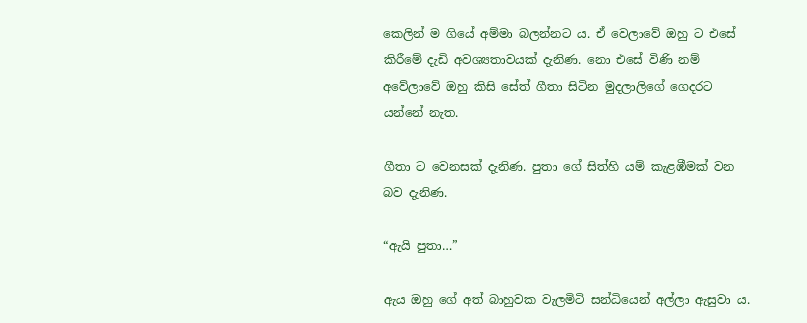කෙලින් ම ගියේ අම්මා බලන්නට ය. ඒ වෙලාවේ ඔහු ට එසේ කිරීමේ දැඩි අවශ්‍යතාවයක් දැනිණ. නො එසේ විණි නම් අවේලාවේ ඔහු කිසි සේත් ගීතා සිටින මුදලාලිගේ ගෙදරට යන්නේ නැත.

ගීතා ට වෙනසක් දැනිණ. පුතා ගේ සිත්හි යම් කැළඹීමක් වන බව දැනිණ.

“ඇයි පුතා…”

ඇය ඔහු ගේ අත් බාහුවක වැලමිටි සන්ධියෙන් අල්ලා ඇසුවා ය.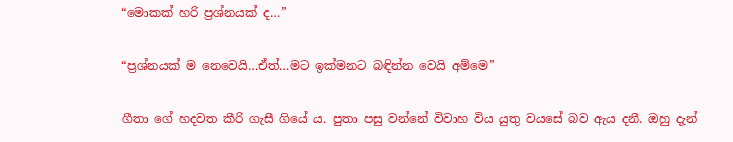“මොකක් හරි ප්‍රශ්නයක් ද…”

“ප්‍රශ්නයක් ම නෙවෙයි…ඒත්…මට ඉක්මනට බඳින්න වෙයි අම්මෙ”

ගීතා ගේ හදවත කීරි ගැසී ගියේ ය. පුතා පසු වන්නේ විවාහ විය යුතු වයසේ බව ඇය දනී. ඔහු දැන්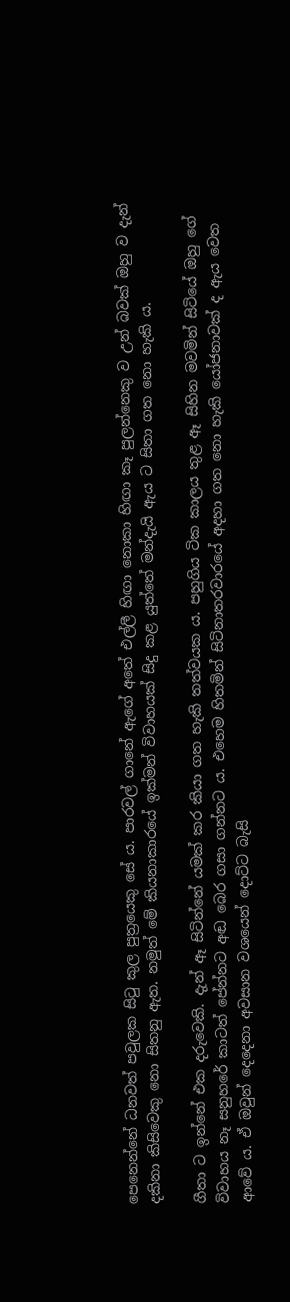පෙනෙන්නේ ධනවත් පවුලක සිටු කුල පුත්‍රයෙකු සේ ය. පාරවල් ගානේ ඇගේ අතේ එල්ලී හිඟා නොකා හිඟා කෑ පුලන්නෙකු ව උන් බවක් ඔහු ව දැන් දකිනා කිසිවෙකු නො සිතනු ඇත. නමුත් මේ කියනාකාරයේ ඉක්මන් විවාහයක් සිදු කළ යුත්තේ මන්දැයි ඇය ට සිතා ගත නො හැකි ය.

ගීතා ට ඉන්නේ එක දරුවෙකි. දැන් ඈ සිටින්නේ යමක් කර කියා ගත හැකි තත්වයක ය. පහුගිය ටික කාලය තුළ ඈ සිහින මවමින් සිටියේ ඔහු ගේ විවාහය නෑ සනුහරේ කාටත් පේන්නට අඬ බෙර ගසා ගන්නට ය. එහෙම හිතමින් සිටිනාතරවාරයේ අදහා ගත නො හැකි යෝජනාවක් ද ඇය වෙත ආවේ ය. ඒ ඔවුන් දෙදෙනා අවසාන වශයෙන් දොට්ට බැසි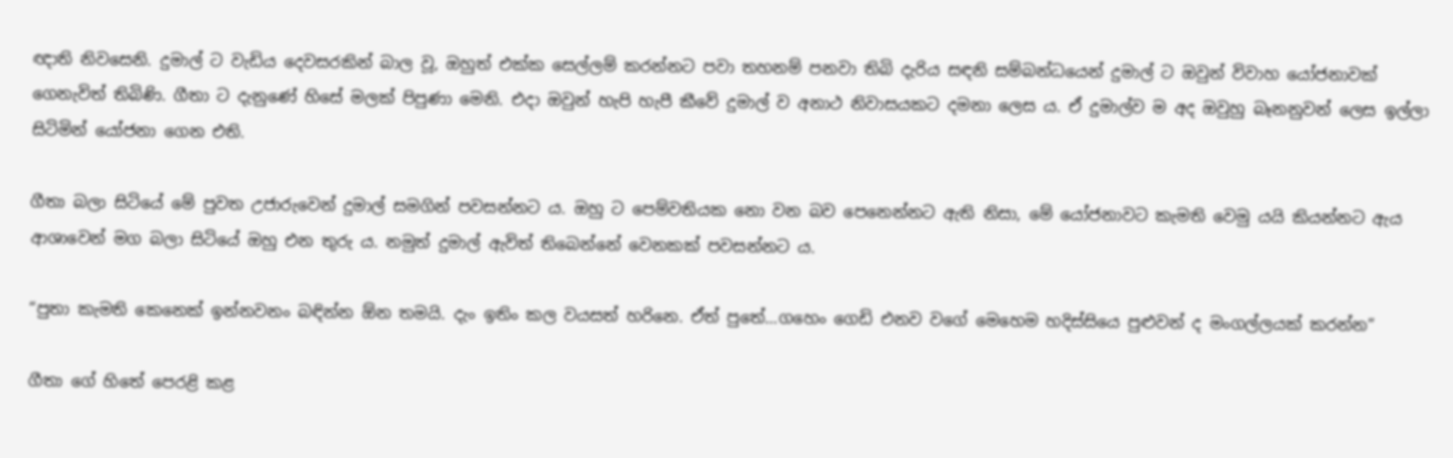ඥාති නිවසෙනි. දුමාල් ට වැඩිය දෙවසරකින් බාල වූ, ඔහුත් එක්ක සෙල්ලම් කරන්නට පවා තහනම් පනවා තිබි දැරිය සඳනි සම්බන්ධයෙන් දුමාල් ට ඔවුන් විවාහ යෝජනාවක් ගෙනැවිත් තිබිණි. ගීතා ට දැනුණේ හිසේ මලක් පිපුණා මෙනි. එදා ඔවුන් හැපි හැපී කීවේ දුමාල් ව අනාථ නිවාසයකට දමනා ලෙස ය. ඒ දුමාල්ව ම අද ඔවුහු බෑනනුවන් ලෙස ඉල්ලා සිටිමින් යෝජනා ගෙන එති.

ගීතා බලා සිටියේ මේ පුවත උජාරුවෙන් දුමාල් සමගින් පවසන්නට ය. ඔහු ට පෙම්වතියක නො වන බව පෙනෙන්නට ඇති නිසා, මේ යෝජනාවට කැමති වෙමු යයි කියන්නට ඇය ආශාවෙන් මග බලා සිටියේ ඔහු එන තුරු ය. නමුත් දුමාල් ඇවිත් තිබෙන්නේ වෙනකක් පවසන්නට ය.

“පුතා කැමති කෙනෙක් ඉන්නවනං බඳින්න ඕන තමයි. දැං ඉතිං කල වයසත් හරිනෙ. ඒත් පුතේ…ගහෙං ගෙඩි එනව වගේ මෙහෙම හදිස්සියෙ පුළුවන් ද මංගල්ලයක් කරන්න”

ගීතා ගේ හිතේ පෙරළි කළ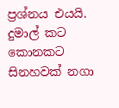ප්‍රශ්නය එයයි. දුමාල් කට කොනකට සිනහවක් නගා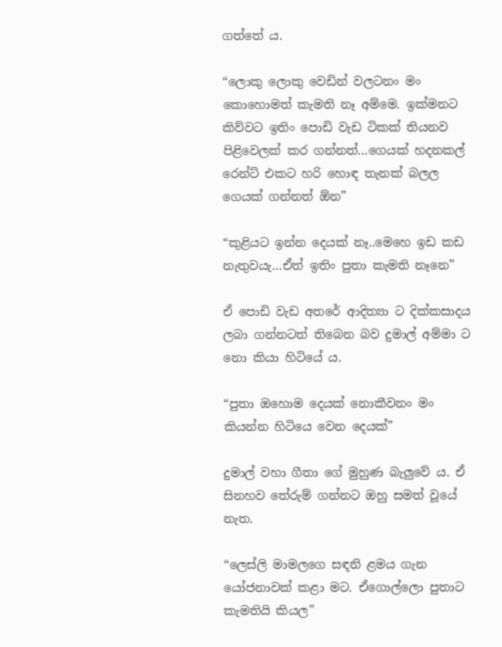ගත්තේ ය.

“ලොකු ලොකු වෙඩින් වලටනං මං කොහොමත් කැමති නෑ අම්මෙ. ඉක්මනට කිව්වට ඉතිං පොඩි වැඩ ටිකක් තියනව පිළිවෙලක් කර ගන්නත්…ගෙයක් හදනකල් රෙන්ට් එකට හරි හොඳ තැනක් බලල ගෙයක් ගන්නත් ඕන”

“කුළියට ඉන්න දෙයක් නෑ..මෙහෙ ඉඩ කඩ නැතුවයැ…ඒත් ඉතිං පුතා කැමති නෑනෙ”

ඒ පොඩි වැඩ අතරේ ආදිත්‍යා ට දික්කසාදය ලබා ගන්නටත් තිබෙන බව දුමාල් අම්මා ට නො කියා හිටියේ ය.

“පුතා ඔහොම දෙයක් නොකීවනං මං කියන්න හිටියෙ වෙන දෙයක්”

දුමාල් වහා ගීතා ගේ මුහුණ බැලුවේ ය. ඒ සිනහව තේරුම් ගන්නට ඔහු සමත් වූයේ නැත.

“ලෙස්ලි මාමලගෙ සඳනි ළමය ගැන යෝජනාවක් කළා මට. ඒගොල්ලො පුතාට කැමතියි කියල”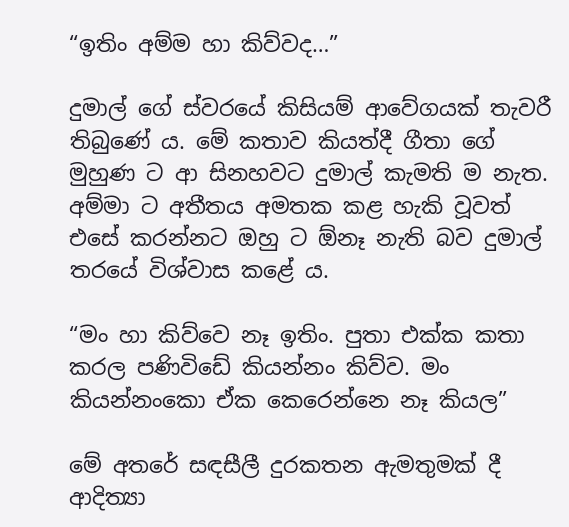“ඉතිං අම්ම හා කිව්වද…”

දුමාල් ගේ ස්වරයේ කිසියම් ආවේගයක් තැවරී තිබුණේ ය. මේ කතාව කියත්දී ගීතා ගේ මුහුණ ට ආ සිනහවට දුමාල් කැමති ම නැත. අම්මා ට අතීතය අමතක කළ හැකි වූවත් එසේ කරන්නට ඔහු ට ඕනෑ නැති බව දුමාල් තරයේ විශ්වාස කළේ ය.

“මං හා කිව්වෙ නෑ ඉතිං. පුතා එක්ක කතා කරල පණිවිඩේ කියන්නං කිව්ව. මං කියන්නංකො ඒක කෙරෙන්නෙ නෑ කියල”

මේ අතරේ සඳසීලී දුරකතන ඇමතුමක් දී ආදිත්‍යා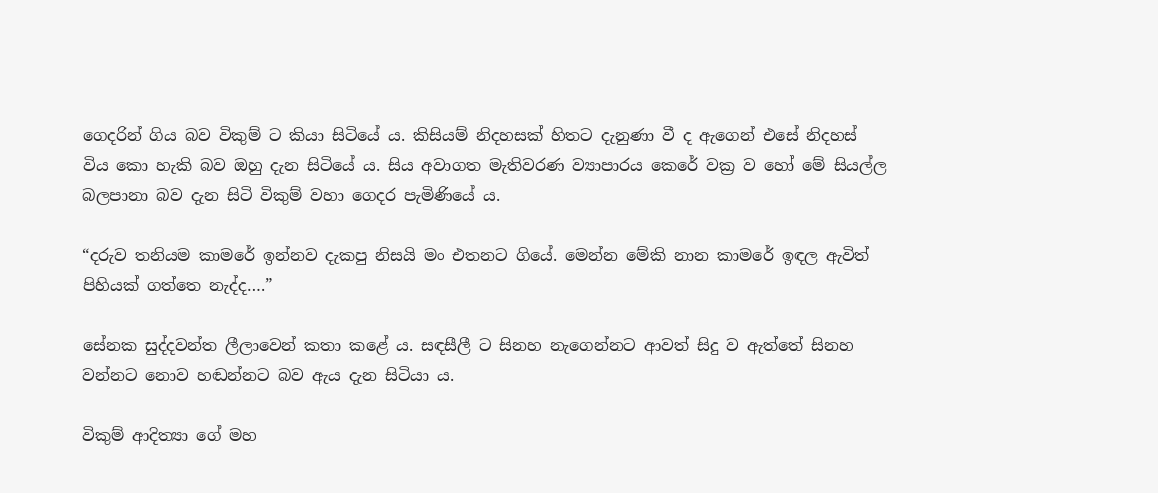ගෙදරින් ගිය බව විකුම් ට කියා සිටියේ ය. කිසියම් නිදහසක් හිතට දැනුණා වී ද ඇගෙන් එසේ නිදහස් විය කො හැකි බව ඔහු දැන සිටියේ ය. සිය අවාගත මැතිවරණ ව්‍යාපාරය කෙරේ වක්‍ර ව හෝ මේ සියල්ල බලපානා බව දැන සිටි විකුම් වහා ගෙදර පැමිණියේ ය.

“දරුව තනියම කාමරේ ඉන්නව දැකපු නිසයි මං එතනට ගියේ. මෙන්න මේකි නාන කාමරේ ඉඳල ඇවිත් පිහියක් ගත්තෙ නැද්ද….”

සේනක සුද්දවන්ත ලීලාවෙන් කතා කළේ ය. සඳසීලී ට සිනහ නැගෙන්නට ආවත් සිදු ව ඇත්තේ සිනහ වන්නට නොව හඬන්නට බව ඇය දැන සිටියා ය.

විකුම් ආදිත්‍යා ගේ මහ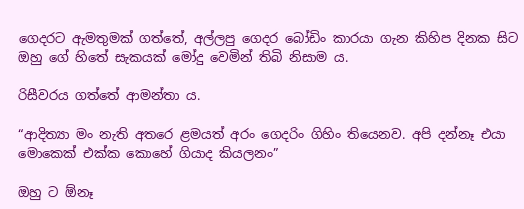ගෙදරට ඇමතුමක් ගත්තේ, අල්ලපු ගෙදර බෝඩිං කාරයා ගැන කිහිප දිනක සිට ඔහු ගේ හිතේ සැකයක් මෝදු වෙමින් තිබි නිසාම ය.

රිසීවරය ගත්තේ ආමන්තා ය.

“ආදිත්‍යා මං නැති අතරෙ ළමයත් අරං ගෙදරිං ගිහිං තියෙනව. අපි දන්නෑ එයා මොකෙක් එක්ක කොහේ ගියාද කියලනං”

ඔහු ට ඕනෑ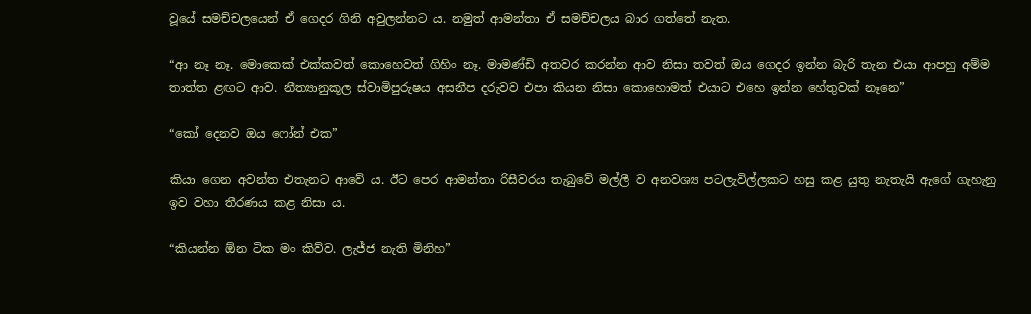වූයේ සමච්චලයෙන් ඒ ගෙදර ගිනි අවුලන්නට ය. නමුත් ආමන්තා ඒ සමච්චලය බාර ගත්තේ නැත.

“ආ නෑ නෑ. මොකෙක් එක්කවත් කොහෙවත් ගිහිං නෑ. මාමණ්ඩි අතවර කරන්න ආව නිසා තවත් ඔය ගෙදර ඉන්න බැරි තැන එයා ආපහු අම්ම තාත්ත ළඟට ආව. නීත්‍යානුකූල ස්වාමිපුරුෂය අසනීප දරුවව එපා කියන නිසා කොහොමත් එයාට එහෙ ඉන්න හේතුවක් නෑනෙ”

“කෝ දෙනව ඔය ෆෝන් එක”

කියා ගෙන අවන්ත එතැනට ආවේ ය. ඊට පෙර ආමන්තා රිසීවරය තැබුවේ මල්ලී ව අනවශ්‍ය පටලැවිල්ලකට හසු කළ යුතු නැතැයි ඇගේ ගැහැනු ඉව වහා තීරණය කළ නිසා ය.

“කියන්න ඕන ටික මං කිව්ව. ලැජ්ජ නැති මිනිහ”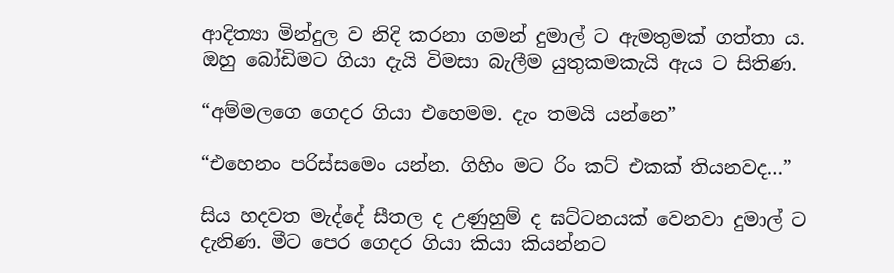ආදිත්‍යා මින්දුල ව නිදි කරනා ගමන් දුමාල් ට ඇමතුමක් ගත්තා ය. ඔහු බෝඩිමට ගියා දැයි විමසා බැලීම යුතුකමකැයි ඇය ට සිතිණ.

“අම්මලගෙ ගෙදර ගියා එහෙමම. දැං තමයි යන්නෙ”

“එහෙනං පරිස්සමෙං යන්න. ගිහිං මට රිං කට් එකක් තියනවද…”

සිය හදවත මැද්දේ සීතල ද උණුහුම් ද ඝට්ටනයක් වෙනවා දුමාල් ට දැනිණ. මීට පෙර ගෙදර ගියා කියා කියන්නට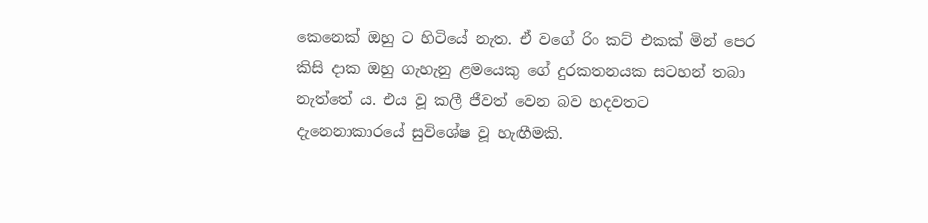කෙනෙක් ඔහු ට හිටියේ නැත. ඒ වගේ රිං කට් එකක් මින් පෙර කිසි දාක ඔහු ගැහැනු ළමයෙකු ගේ දුරකතනයක සටහන් තබා නැත්තේ ය. එය වූ කලී ජීවත් වෙන බව හදවතට දැනෙනාකාරයේ සුවිශේෂ වූ හැඟීමකි.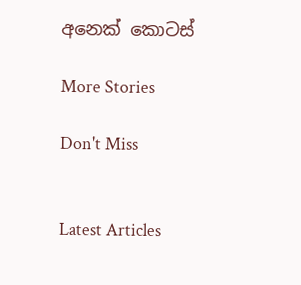අනෙක් කොටස්

More Stories

Don't Miss


Latest Articles